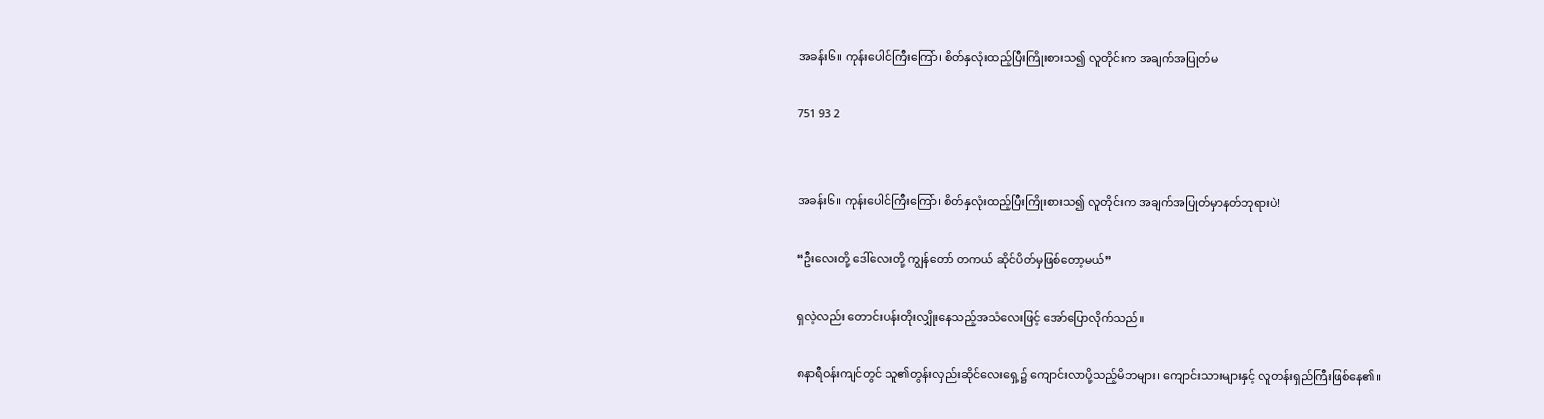အခန်း၆။ ကုန်းပေါင်ကြီးကြော်၊ စိတ်နှလုံးထည့်ပြီးကြိုးစားသ၍ လူတိုင်းက အချက်အပြုတ်မ

751 93 2


အခန်း၆။ ကုန်းပေါင်ကြီးကြော်၊ စိတ်နှလုံးထည့်ပြီးကြိုးစားသ၍ လူတိုင်းက အချက်အပြုတ်မှာနတ်ဘုရားပဲ!

“ဦးလေးတို့ ဒေါ်လေးတို့ ကျွန်တော် တကယ် ဆိုင်ပိတ်မှဖြစ်တော့မယ်”

ရှလဲ့လည်း တောင်းပန်းတိုးလျှိုးနေသည့်အသံလေးဖြင့် အော်ပြောလိုက်သည်။

၈နာရီဝန်းကျင်တွင် သူ၏တွန်းလှည်း‌ဆိုင်လေးရှေ့၌ ကျောင်းလာပို့သည့်မိဘများ၊ ကျောင်းသားများနှင့် လူတန်းရှည်ကြီးဖြစ်နေ၏။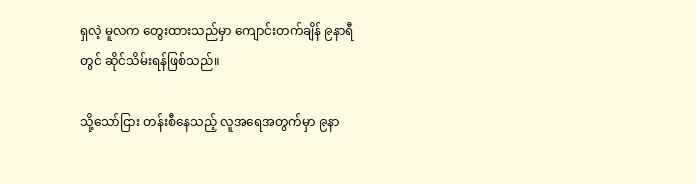ရှလဲ့ မူလက တွေးထားသည်မှာ ကျောင်းတက်ချိန် ၉နာရီတွင် ဆိုင်သိမ်းရန်ဖြစ်သည်။

သို့သော်ငြား တန်းစီနေသည့် လူအရေအတွက်မှာ ၉နာ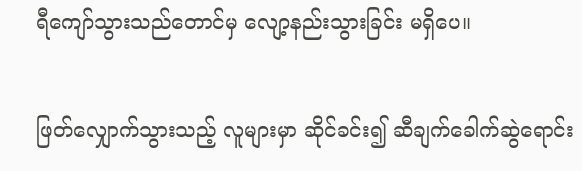ရီကျော်သွားသည်တောင်မှ လျော့နည်းသွားခြင်း မရှိပေ။

ဖြတ်လျှောက်သွားသည့် လူများမှာ ဆိုင်ခင်း၍ ဆီချက်ခေါက်ဆွဲရောင်း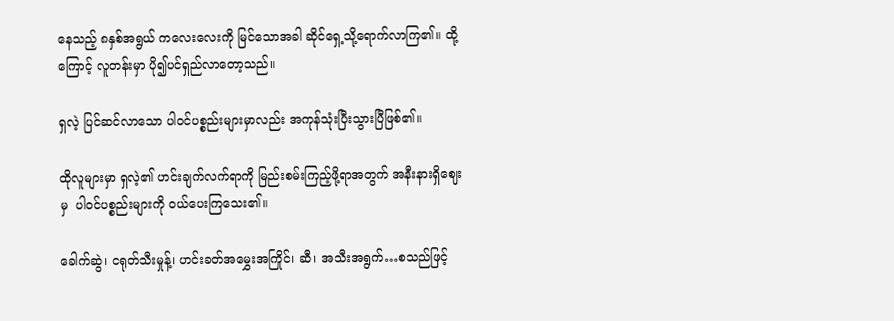နေသည့် ၈နှစ်အရွယ် ကလေးလေးကို မြင်သောအခါ ဆိုင်ရှေ့သို့ရောက်လာကြ၏။ ထို့ကြောင့် လူတန်းမှာ ပို၍ပင်ရှည်လာတော့သည်။

ရှလဲ့ ပြင်ဆင်လာသော ပါဝင်ပစ္စည်းများမှာလည်း အကုန်သုံးပြီးသွားပြီဖြစ်၏။

ထိုလူများမှာ ရှလဲ့၏ ဟင်းချက်လက်ရာကို မြည်းစမ်းကြည့်ဖို့ရာအတွက် အနီးနားရှိဈေးမှ  ပါဝင်ပစ္စည်းများကို ဝယ်ပေးကြသေး၏။

ခေါက်ဆွဲ၊ ငရုတ်သီးမှုန့်၊ ဟင်းခတ်အမွှေးအကြိုင်၊ ဆီ၊ အသီးအရွက်…စသည်ဖြင့်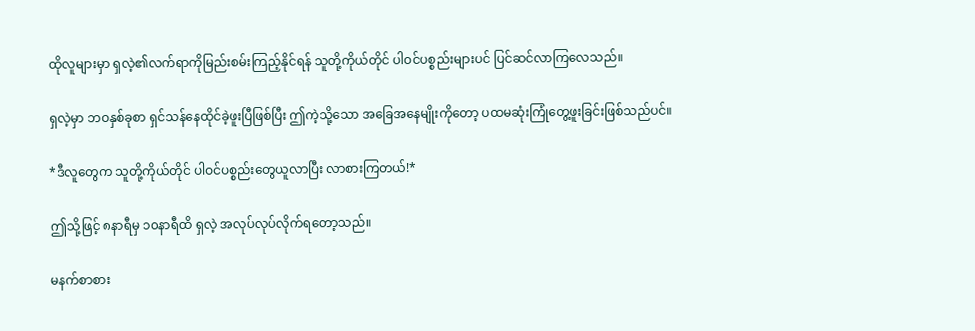ထိုလူများမှာ ရှလဲ့၏လက်ရာကိုမြည်းစမ်းကြည့်နိုင်ရန် သူတို့ကိုယ်တိုင် ပါဝင်ပစ္စည်းများပင် ပြင်ဆင်လာကြလေသည်။

ရှလဲ့မှာ ဘဝနှစ်ခုစာ ရှင်သန်နေထိုင်ခဲ့ဖူးပြီဖြစ်ပြီး ဤကဲ့သို့သော အခြေအနေမျိုးကိုတော့ ပထမဆုံးကြုံတွေ့ဖူးခြင်းဖြစ်သည်ပင်။

*ဒီလူတွေက သူတို့ကိုယ်တိုင် ပါဝင်ပစ္စည်းတွေယူလာပြီး လာစားကြတယ်!*

ဤသို့ဖြင့် ၈နာရီမှ ၁၀နာရီထိ ရှလဲ့ အလုပ်လုပ်လိုက်ရတော့သည်။

မနက်စာစား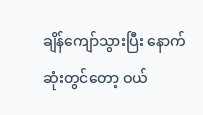ချိန်ကျော်သွားပြီး နောက်ဆုံးတွင်တော့ ဝယ်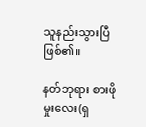သူနည်းသွားပြီဖြစ်၏။

နတ်ဘုရား စားဖိုမှုးလေး(ရှ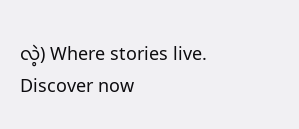လဲ့) Where stories live. Discover now